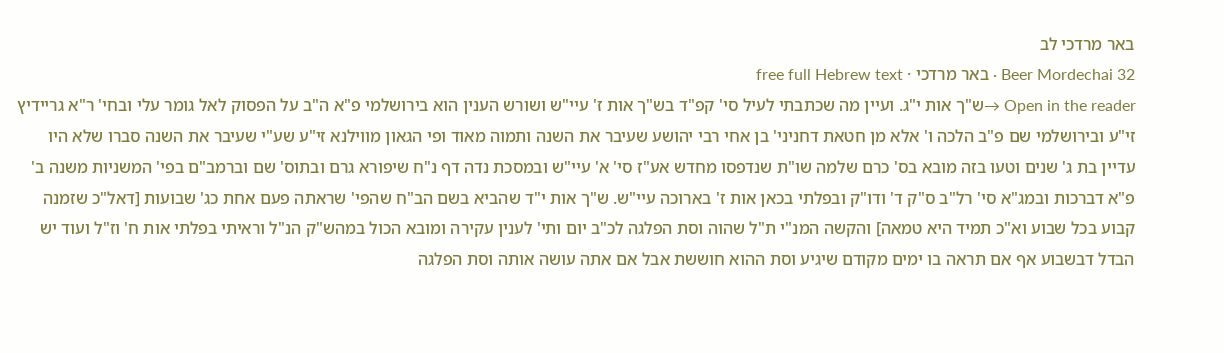באר מרדכי לב
Beer Mordechai 32 · באר מרדכי · free full Hebrew text
Open in the reader →ש"ך אות י"ג. ועיין מה שכתבתי לעיל סי' קפ"ד בש"ך אות ז' עיי"ש ושורש הענין הוא בירושלמי פ"א ה"ב על הפסוק לאל גומר עלי ובחי' ר"א גריידיץ זי"ע ובירושלמי שם פ"ב הלכה ו' אלא מן חטאת דחניני' בן אחי רבי יהושע שעיבר את השנה ותמוה מאוד ופי הגאון מווילנא זי"ע שע"י שעיבר את השנה סברו שלא היו עדיין בת ג' שנים וטעו בזה מובא בס' כרם שלמה שו"ת שנדפסו מחדש אע"ז סי' א' עיי"ש ובמסכת נדה דף נ"ח שיפורא גרם ובתוס' שם וברמב"ם בפי' המשניות משנה ב' פ"א דברכות ובמג"א סי' רל"ב ס"ק ד' ודו"ק ובפלתי בכאן אות ז' בארוכה עיי"ש. ש"ך אות י"ד שהביא בשם הב"ח שהפי' שראתה פעם אחת כג' שבועות [דאל"כ שזמנה קבוע בכל שבוע וא"כ תמיד היא טמאה] והקשה המנ"י ת"ל שהוה וסת הפלגה לכ"ב יום ותי' לענין עקירה ומובא הכול במהש"ק הנ"ל וראיתי בפלתי אות ח' וז"ל ועוד יש הבדל דבשבוע אף אם תראה בו ימים מקודם שיגיע וסת ההוא חוששת אבל אם אתה עושה אותה וסת הפלגה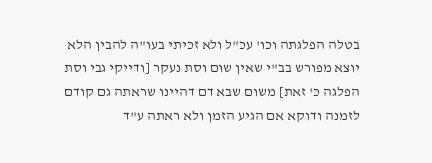בטלה הפלגתה וכו' עכ"ל ולא זכיתי בעו"ה להבין הלא יוצא מפורש בב"י שאין שום וסת נעקר [ודייקי גבי וסת הפלגה כ' זאת] משום שבא דם דהיינו שראתה גם קודם לזמנה ודוקא אם הגיע הזמן ולא ראתה ע"ד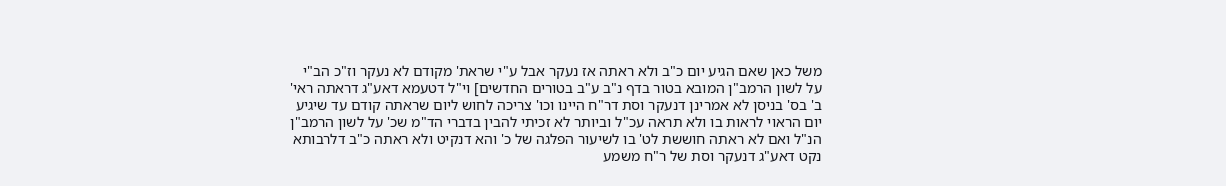משל כאן שאם הגיע יום כ"ב ולא ראתה אז נעקר אבל ע"י שראת' מקודם לא נעקר וז"כ הב"י על לשון הרמב"ן המובא בטור בדף נ"ב ע"ב בטורים החדשים] וי"ל דטעמא דאע"ג דראתה ראי' ב' בס' בניסן לא אמרינן דנעקר וסת דר"ח היינו וכו' צריכה לחוש ליום שראתה קודם עד שיגיע יום הראוי לראות בו ולא תראה עכ"ל וביותר לא זכיתי להבין בדברי הד"מ שכ' על לשון הרמב"ן הנ"ל ואם לא ראתה חוששת לט' בו לשיעור הפלגה של כ' והא דנקיט ולא ראתה כ"ב דלרבותא נקט דאע"ג דנעקר וסת של ר"ח משמע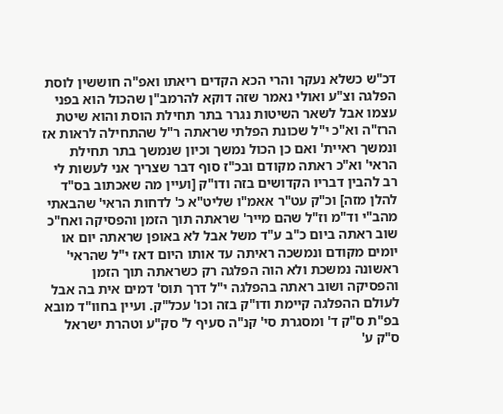דכ"ש כשלא נעקר והרי הכא הקדים ריאתו ואפ"ה חוששין לוסת הפלגה וצ"ע ואולי נאמר שזה דוקא להרמב"ן שהכול הוא בפני עצמו אבל לשאר השיטות נגרר בתר תחילת הוסת והוא שיטת הרז"ה וא"כ י"ל שכונת הפלתי שראתה ר"ל שהתחילה לראות אז ונמשך ראיית' ואם כן הכול נמשך וכיון שנמשך בתר תחילת הראי' וא"כ ראתה מקודם ובכ"ז סוף דבר שצריך אני לעשות לי רב להבין דבריו הקדושים בזה ודו"ק [ועיין מה שאכתוב בס"ד להלן מזה] וכ"ק עט"ר אאמ"ו שליט"א כ' לדחות הראי' שהבאתי מהב"י וד"מ וז"ל שהם מייר' שראתה תוך הזמן והפסיקה ואח"כ שוב ראתה ביום כ"ב ע"ד משל אבל לא באופן שראתה יום או יומים מקודם ונמשכה ראיתה עד אותו היום דאז י"ל שהראי' ראשונה נמשכת ולא הוה הפלגה רק כשראתה תוך הזמן והפסיקה ושוב ראתה בהפלגה י"ל דרך תוס' דמים אית בה אבל לעולם ההפלגה קיימת ודו"ק בזה וכו' עכל"ק. ועיין בחוו"ד מובא בפ"ת ס"ק ד' ומסגרת סי' קנ"ה סעיף ל' סק"ע וטהרת ישראל ס"ק ע'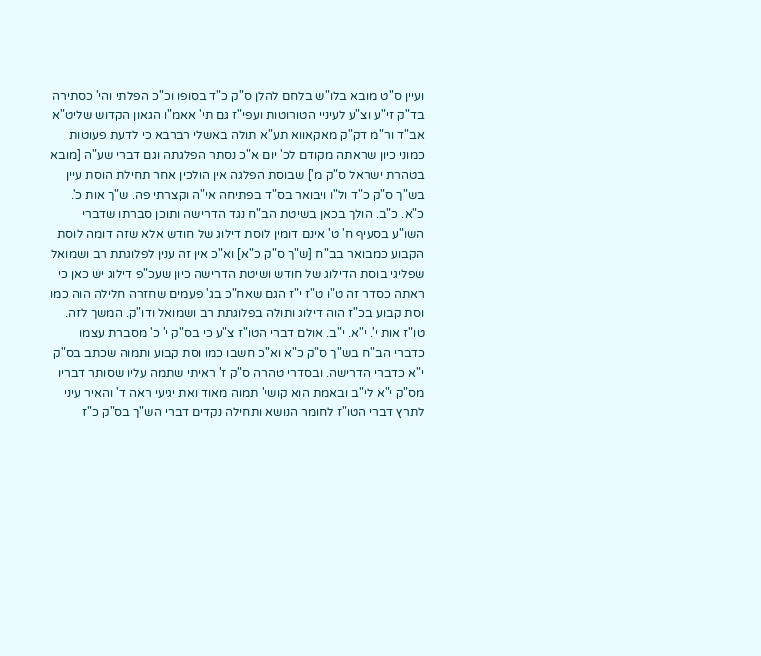ועיין ס"ט מובא בלו"ש בלחם להלן ס"ק כ"ד בסופו וכ"כ הפלתי והי' כסתירה בד"ק זי"ע וצ"ע לעיניי הטורוטות ועפי"ז גם תי' אאמ"ו הגאון הקדוש שליט"א אב"ד ור"מ דק"ק מאקאווא תע"א תולה באשלי רברבא כי לדעת פעוטות כמוני כיון שראתה מקודם לכ' יום א"כ נסתר הפלגתה וגם דברי שע"ה [מובא בטהרת ישראל ס"ק מ'] שבוסת הפלגה אין הולכין אחר תחילת הוסת עיין בש"ך ס"ק כ"ד ול"ו ויבואר בס"ד בפתיחה אי"ה וקצרתי פה. ש"ך אות כ'. כ"א. כ"ב. הולך בכאן בשיטת הב"ח נגד הדרישה ותוכן סברתו שדברי השו"ע בסעיף ח' ט' אינם דומין לוסת דילוג של חודש אלא שזה דומה לוסת הקבוע כמבואר בב"ח [ש"ך ס"ק כ"א] וא"כ אין זה ענין לפלוגתת רב ושמואל שפליגי בוסת הדילוג של חודש ושיטת הדרישה כיון שעכ"פ דילוג יש כאן כי ראתה כסדר זה ט"ו ט"ז י"ז הגם שאח"כ בג' פעמים שחזרה חלילה הוה כמו וסת קבוע בכ"ז הוה דילוג ותולה בפלוגתת רב ושמואל ודו"ק. המשך לזה. טו"ז אות י'. י"א. י"ב. אולם דברי הטו"ז צ"ע כי בס"ק י' כ' מסברת עצמו כדברי הב"ח בש"ך ס"ק כ"א וא"כ חשבו כמו וסת קבוע ותמוה שכתב בס"ק י"א כדברי הדרישה. ובסדרי טהרה ס"ק ז' ראיתי שתמה עליו שסותר דבריו מס"ק י"א לי"ב ובאמת הוא קושי' תמוה מאוד ואת יגיעי ראה ד' והאיר עיני לתרץ דברי הטו"ז לחומר הנושא ותחילה נקדים דברי הש"ך בס"ק כ"ז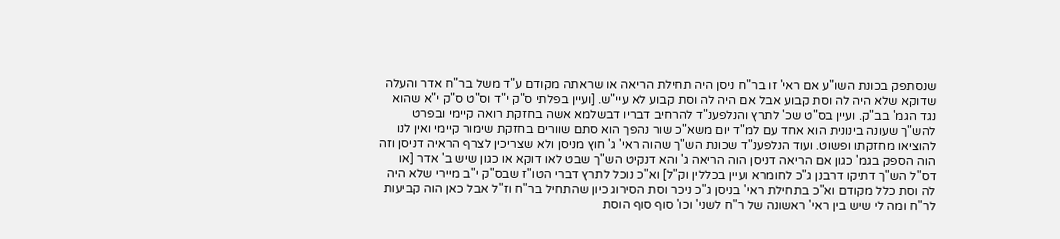שנסתפק בכונת השו"ע אם ראי' זו בר"ח ניסן היה תחילת הריאה או שראתה מקודם ע"ד משל בר"ח אדר והעלה שדוקא שלא היה לה וסת קבוע אבל אם היה לה וסת קבוע לא עיי"ש. [ועיין בפלתי ס"ק י"ד וס"ט ס"ק י"א שהוא נגד הגמ' בב"ק. ועיין בס"ט שכ' לתרץ והנלפענ"ד להרחיב דבריו דבשלמא אשה בחזקת רואה קיימי ובפרט להש"ך שעונה בינונית הוא אחד עם למ"ד יום משא"כ שור נהפך הוא סתם שוורים בחזקת שימור קיימי ואין לנו להוציאו מחזקתו ופשוט. ועוד הנלפענ"ד שכונת הש"ך שהוה ראי' ג' חוץ מניסן ולא שצריכין לצרף הראיה דניסן וזה הוה הספק בגמ' כגון אם הריאה דניסן הוה הריאה ג' והא דנקיט הש"ך שבט לאו דוקא או כגון שיש ב' אדר [או דס"ל הש"ך דתיקו דרבנן ג"כ לחומרא ועיין בכללין וק"ל] וא"כ נוכל לתרץ דברי הטו"ז שבס"ק י"ב מיירי שלא היה לה וסת כלל מקודם וא"כ בתחילת ראי' בניסן ג"כ ניכר וסת הסירוג כיון שהתחיל בר"ח וז"ל אבל כאן הוה קביעות לר"ח ומה לי שיש בין ראי' ראשונה של ר"ח לשני' וכו' סוף סוף הוסת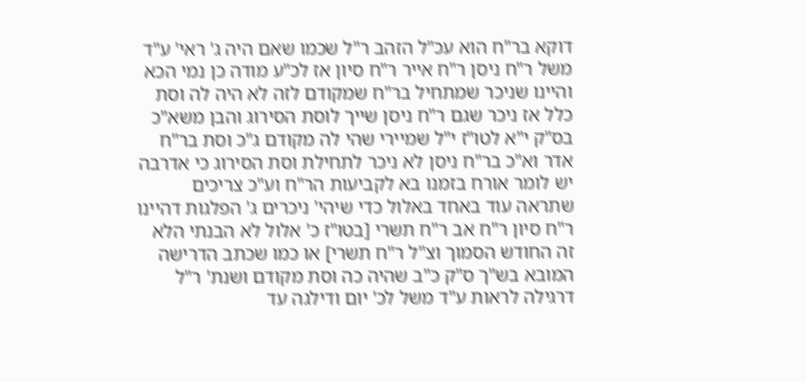דוקא בר"ח הוא עכ"ל הזהב ר"ל שכמו שאם היה ג' ראי' ע"ד משל ר"ח ניסן ר"ח אייר ר"ח סיון אז לכ"ע מודה כן נמי הכא והיינו שניכר שמתחיל בר"ח שמקודם לזה לא היה לה וסת כלל אז ניכר שגם ר"ח ניסן שייך לוסת הסירוג והבן משא"כ בס"ק י"א לטו"ז י"ל שמיירי שהי לה מקודם ג"כ וסת בר"ח אדר וא"כ בר"ח ניסן לא ניכר לתחילת וסת הסירוג כי אדרבה יש לומר אורח בזמנו בא לקביעות הר"ח וע"כ צריכים שתראה עוד באחד באלול כדי שיהי' ניכרים ג' הפלגות דהיינו ר"ח סיון ר"ח אב ר"ח תשרי [בטו"ז כ' אלול לא הבנתי הלא זה החודש הסמוך וצ"ל ר"ח תשרי] או כמו שכתב הדרישה המובא בש"ך ס"ק כ"ב שהיה כה וסת מקודם ושנת' ר"ל דרגילה לראות ע"ד משל לכ' יום ודילגה עד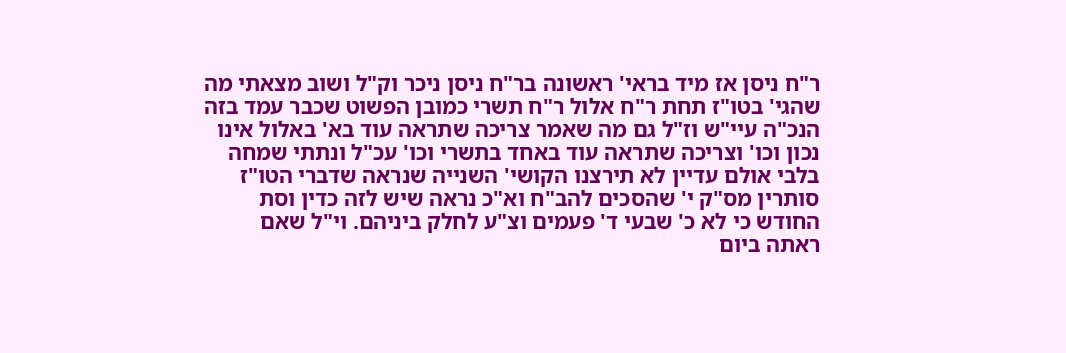ר"ח ניסן אז מיד בראי' ראשונה בר"ח ניסן ניכר וק"ל ושוב מצאתי מה שהגי' בטו"ז תחת ר"ח אלול ר"ח תשרי כמובן הפשוט שכבר עמד בזה הנכ"ה עיי"ש וז"ל גם מה שאמר צריכה שתראה עוד בא' באלול אינו נכון וכו' וצריכה שתראה עוד באחד בתשרי וכו' עכ"ל ונתתי שמחה בלבי אולם עדיין לא תירצנו הקושי' השנייה שנראה שדברי הטו"ז סותרין מס"ק י' שהסכים להב"ח וא"כ נראה שיש לזה כדין וסת החודש כי לא כ' שבעי ד' פעמים וצ"ע לחלק ביניהם. וי"ל שאם ראתה ביום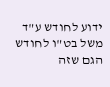ידוע לחודש ע"ד משל בט"ו לחודש הגם שזה